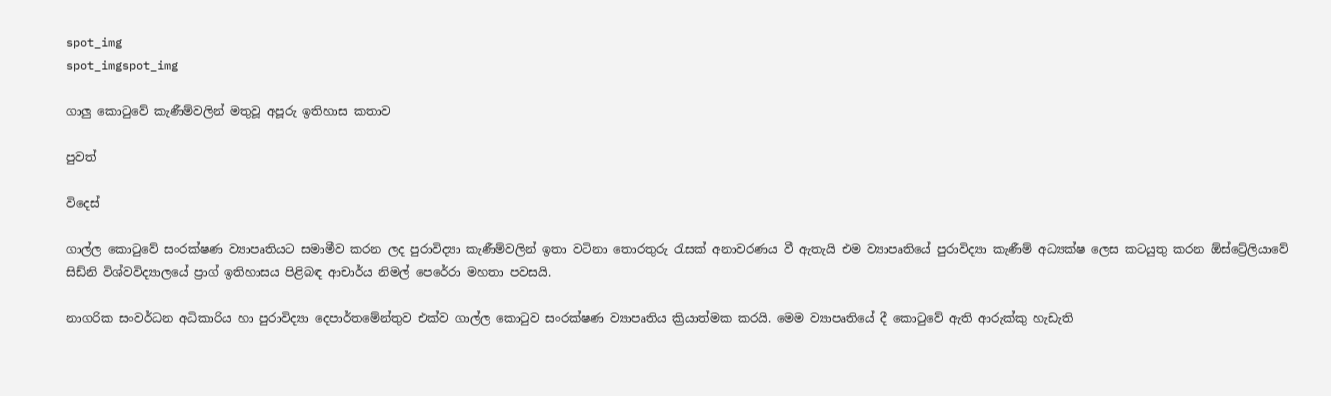spot_img
spot_imgspot_img

ගාලු කොටුවේ කැණීම්වලින් මතුවූ අපූරු ඉතිහාස කතාව

පුවත්

විදෙස්

ගාල්ල කොටුවේ සංරක්ෂණ ව්‍යාපෘතියට සමාමීව කරන ලද පුරාවිද්‍යා කැණීම්වලින් ඉතා වටිනා තොරතුරු රැසක් අනාවරණය වී ඇතැයි එම ව්‍යාපෘතියේ පුරාවිද්‍යා කැණීම් අධ්‍යක්ෂ ලෙස කටයුතු කරන ඕස්ට්‍රේලියාවේ සිඩ්නි විශ්වවිද්‍යාලයේ ප්‍රාග් ඉතිහාසය පිළිබඳ ආචාර්ය නිමල් පෙරේරා මහතා පවසයි.

නාගරික සංවර්ධන අධිකාරිය හා පුරාවිද්‍යා දෙපාර්තමේන්තුව එක්ව ගාල්ල කොටුව සංරක්ෂණ ව්‍යාපෘතිය ක්‍රියාත්මක කරයි. මෙම ව්‍යාපෘතියේ දී කොටුවේ ඇති ආරුක්කු හැඩැති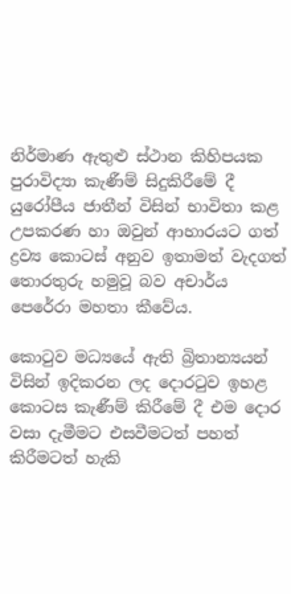නිර්මාණ ඇතුළු ස්ථාන කිහිපයක පුරාවිද්‍යා කැණීම් සිදුකිරීමේ දී යුරෝපීය ජාතීන් විසින් භාවිතා කළ උපකරණ හා ඔවුන් ආහාරයට ගත් ද්‍රව්‍ය කොටස් අනුව ඉතාමත් වැදගත් තොරතුරු හමුවූ බව අචාර්ය පෙරේරා මහතා කීවේය.

කොටුව මධ්‍යයේ ඇති බ්‍රිතාන්‍යයන් විසින් ඉදිකරන ලද දොරටුව ඉහළ කොටස කැණීම් කිරීමේ දී එම දොර වසා දැමීමට එසවීමටත් පහත් කිරීමටත් හැකි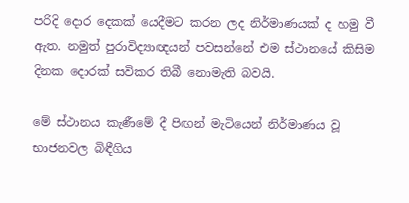පරිදි දොර දෙකක් යෙදීමට කරන ලද නිර්මාණයක් ද හමු වී ඇත. නමුත් පුරාවිද්‍යාඥයන් පවසන්නේ එම ස්ථානයේ කිසිම දිනක දොරක් සවිකර තිබී නොමැති බවයි.

මේ ස්ථානය කැණීමේ දී පිඟන් මැටියෙන් නිර්මාණය වූ භාජනවල බිඳීගිය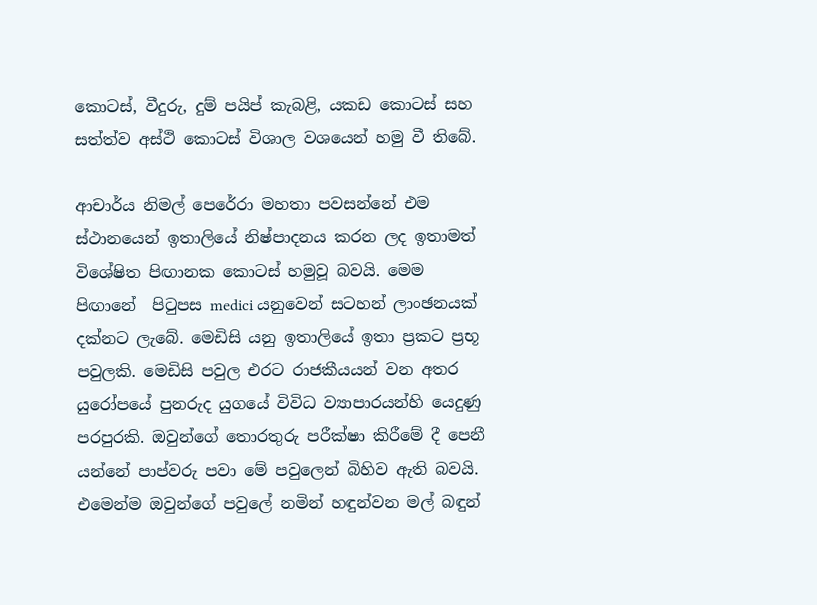කොටස්, වීදුරු, දුම් පයිප් කැබළි, යකඩ කොටස් සහ සත්ත්ව අස්ථි කොටස් විශාල වශයෙන් හමු වී තිබේ.

ආචාර්ය නිමල් පෙරේරා මහතා පවසන්නේ එම ස්ථානයෙන් ඉතාලියේ නිෂ්පාදනය කරන ලද ඉතාමත් විශේෂිත පිඟානක කොටස් හමුවූ බවයි. මෙම පිඟානේ  පිටුපස medici යනුවෙන් සටහන් ලාංඡනයක් දක්නට ලැබේ. මෙඩිසි යනු ඉතාලියේ ඉතා ප්‍රකට ප්‍රභූ පවුලකි. මෙඩිසි පවුල එරට රාජකීයයන් වන අතර යුරෝපයේ පුනරුද යුගයේ විවිධ ව්‍යාපාරයන්හි යෙදුණු පරපුරකි. ඔවුන්ගේ තොරතුරු පරීක්ෂා කිරීමේ දී පෙනී යන්නේ පාප්වරු පවා මේ පවුලෙන් බිහිව ඇති බවයි. එමෙන්ම ඔවුන්ගේ පවුලේ නමින් හඳුන්වන මල් බඳුන්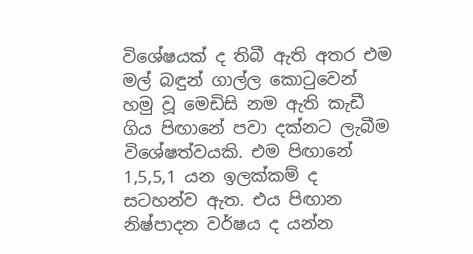විශේෂයක් ද තිබී ඇති අතර එම මල් බඳුන් ගාල්ල කොටුවෙන් හමු වූ මෙඩිසි නම ඇති කැඩී ගිය පි‍ඟානේ පවා දක්නට ලැබීම විශේෂත්වයකි. එම පිඟානේ 1,5,5,1 යන ඉලක්කම් ද සටහන්ව ඇත. එය පිඟාන නිෂ්පාදන වර්ෂය ද යන්න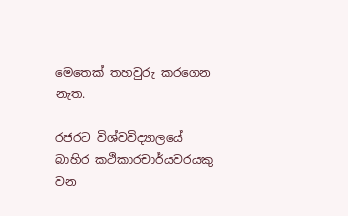මෙතෙක් තහවුරු කරගෙන නැත.

රජරට විශ්වවිද්‍යාලයේ බාහිර කථිකාරචාර්යවරයකු වන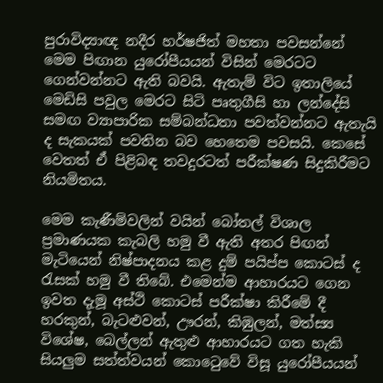පුරාවිද්‍යාඥ නදීර හර්ෂජිත් මහතා පවසන්නේ මෙම පිඟාන යුරෝපීයයන් විසින් මෙරටට ගෙන්වන්නට ඇති බවයි. ඇතැම් විට ඉතාලියේ මෙඩිසි පවුල මෙරට සිටි පෘතුගීසි හා ලන්දේසි සමඟ ව්‍යාපාරික සම්බන්ධතා පවත්වන්නට ඇතැයි ද සැකයක් පවතින බව හෙතෙම පවසයි. කෙසේ වෙතත් ඒ පිළිබඳ තවදුරටත් පරීක්ෂණ සිදුකිරීමට නියමිතය.

මෙම කැණීම්වලින් වයින් බෝතල් විශාල ප්‍රමාණයක කැබලි හමු වී ඇති අතර පිඟන් මැටියෙන් නිෂ්පාදනය කළ දුම් පයිප්ප කොටස් ද රැසක් හමු වී තිබේ. එමෙන්ම ආහාරයට ගෙන ඉවත දැමූ අස්ථි කොටස් පරීක්ෂා කිරීමේ දී හරකුන්, බැටළුවන්, ඌරන්, කිඹුලන්, මත්ස්‍ය විශේෂ, බෙල්ලන් ඇතුළු ආහාරයට ගත හැකි සියලුම සත්ත්වයන් කොටෙුවේ විසූ යුරෝපීයයන්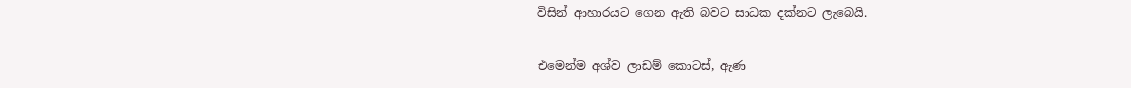විසින් ආහාරයට ගෙන ඇති බවට සාධක දක්නට ලැබෙයි.

එමෙන්ම අශ්ව ලාඩම් කොටස්, ඇණ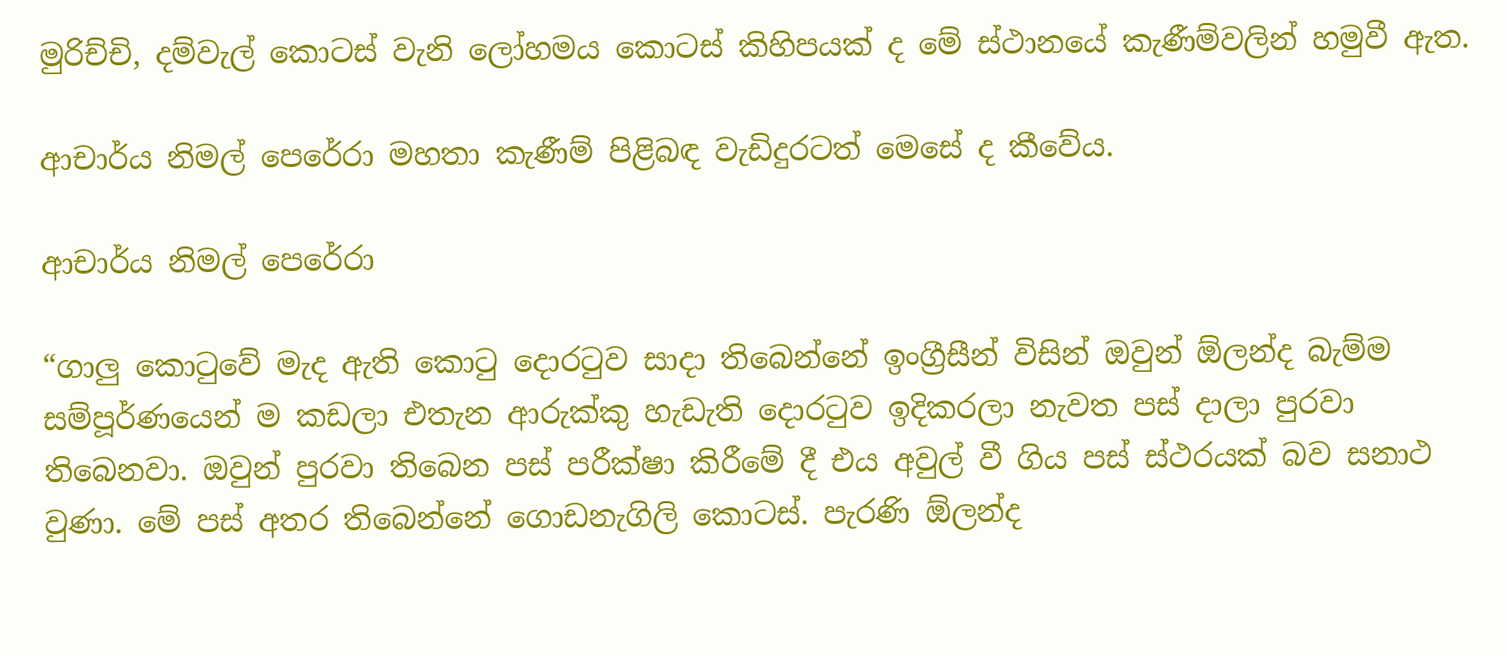මුරිච්චි, දම්වැල් කොටස් වැනි ලෝහමය කොටස් කිහිපයක් ද මේ ස්ථානයේ කැණීම්වලින් හමුවී ඇත.

ආචාර්ය නිමල් පෙරේරා මහතා කැණීම් පිළිබඳ වැඩිදුරටත් මෙසේ ද කී‍වේය.

ආචාර්ය නිමල් පෙරේරා

“ගාලු කොටුවේ මැද ඇති කොටු දොරටුව සාදා තිබෙන්නේ ඉංග්‍රීසීන් විසින් ඔවුන් ඕලන්ද බැම්ම සම්පූර්ණයෙන් ම කඩලා එතැන ආරුක්කු හැඩැති දොරටුව ඉදිකරලා නැවත පස් දාලා පුරවා තිබෙනවා. ඔවුන් පුරවා තිබෙන පස් පරීක්ෂා කිරීමේ දී එය අවුල් වී ගිය පස් ස්ථරයක් බව සනාථ වුණා. මේ පස් අතර තිබෙන්නේ ගොඩනැගිලි කොටස්. පැරණි ඕලන්ද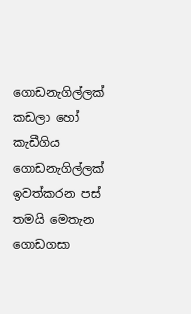ගොඩනැගිල්ලක් කඩලා හෝ කැඩීගිය ගොඩනැගිල්ලක් ඉවත්කරන පස් තමයි මෙතැන ගොඩගසා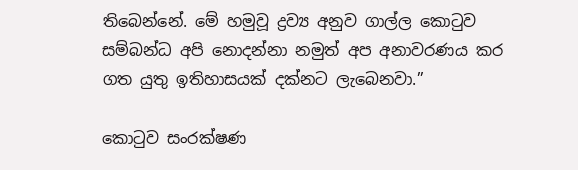තිබෙන්නේ. මේ හමුවූ ද්‍රව්‍ය අනුව ගාල්ල කොටුව සම්බන්ධ අපි නොදන්නා නමුත් අප අනාවරණය කර ගත යුතු ඉතිහාසයක් දක්නට ලැබෙනවා.”

කොටුව සංරක්ෂණ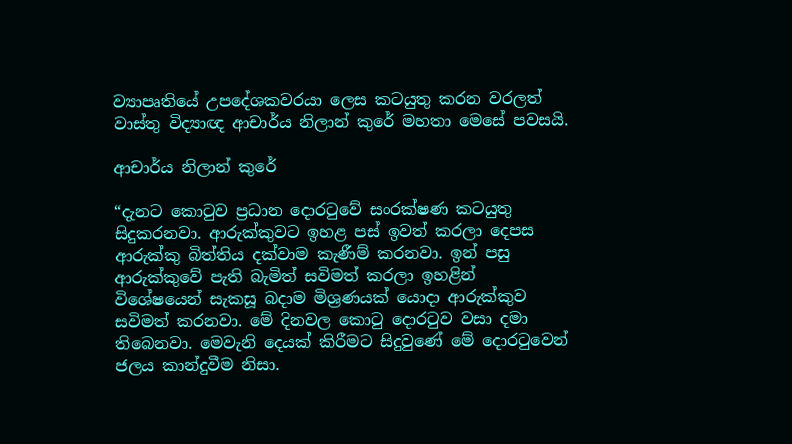ව්‍යාපෘතියේ උපදේශකවරයා ලෙස කටයුතු කරන වරලත් වාස්තු විද්‍යාඥ ආචාර්ය නිලාන් කුරේ මහතා මෙසේ පවසයි.

ආචාර්ය නිලාන් කුරේ

“දැනට කොටුව ප්‍රධාන ‍දොරටුවේ සංරක්ෂණ කටයුතු සිදුකරනවා. ආරුක්කුවට ඉහළ පස් ඉවත් කරලා දෙපස ආරුක්කු බිත්තිය දක්වාම කැණීම් කරනවා. ඉන් පසු ආරුක්කුවේ පැති බැමිත් සවිමත් කරලා ඉහළින් විශේෂයෙන් සැකසූ බදාම මිශ්‍රණයක් යොදා ආරුක්කුව සවිමත් කරනවා. මේ දිනවල කොටු දොරටුව වසා දමා තිබෙනවා. මෙවැනි දෙයක් කිරීමට සිදුවුණේ මේ දොරටුවෙන් ජලය කාන්දුවීම නිසා.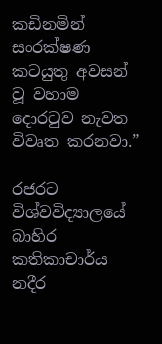කඩිනමින් සංරක්ෂණ කටයුතු අවසන් වූ වහාම දොරටුව නැවත විවෘත කරනවා.”

රජරට විශ්වවිද්‍යාලයේ බාහිර කතිකාචාර්ය නදීර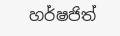හර්ෂජිත්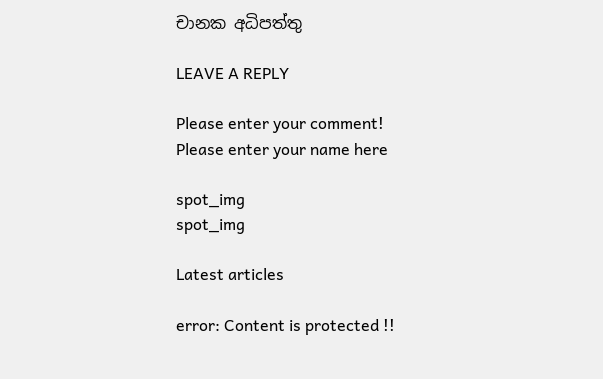චානක අධිපත්තු

LEAVE A REPLY

Please enter your comment!
Please enter your name here

spot_img
spot_img

Latest articles

error: Content is protected !!